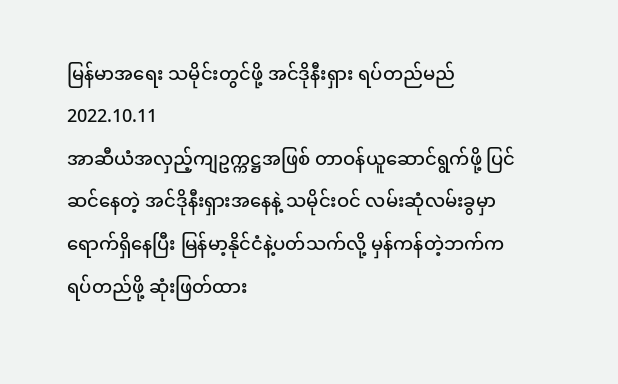မြန်မာအရေး သမိုင်းတွင်ဖို့ အင်ဒိုနီးရှား ရပ်တည်မည်
2022.10.11
အာဆီယံအလှည့်ကျဥက္ကဋ္ဌအဖြစ် တာဝန်ယူဆောင်ရွက်ဖို့ ပြင်ဆင်နေတဲ့ အင်ဒိုနီးရှားအနေနဲ့ သမိုင်းဝင် လမ်းဆုံလမ်းခွမှာရောက်ရှိနေပြီး မြန်မာ့နိုင်ငံနဲ့ပတ်သက်လို့ မှန်ကန်တဲ့ဘက်ကရပ်တည်ဖို့ ဆုံးဖြတ်ထား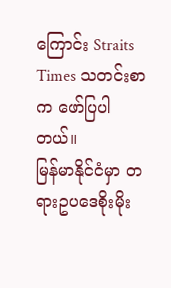ကြောင်း Straits Times သတင်းစာက ဖော်ပြပါတယ်။
မြန်မာနိုင်ငံမှာ တရားဥပဒေစိုးမိုး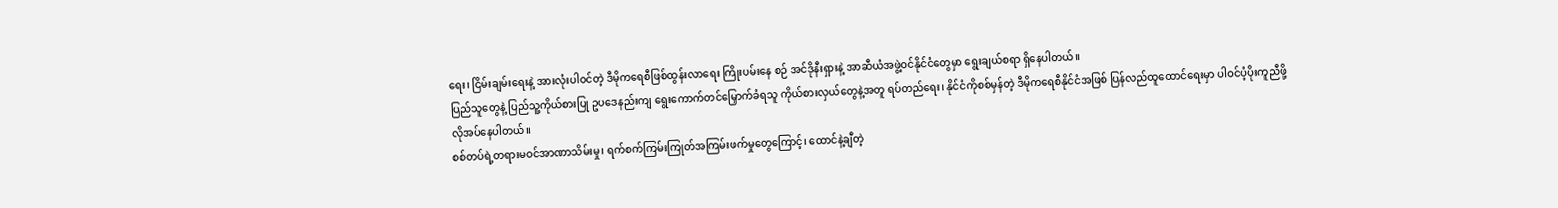ရေး၊ ငြိမ်းချမ်းရေးနဲ့ အားလုံးပါဝင်တဲ့ ဒီမိုကရေစီဖြစ်ထွန်းလာရေး ကြိုးပမ်းနေ စဉ် အင်ဒိုနီးရှားနဲ့ အာဆီယံအဖွဲ့ဝင်နိုင်ငံတွေမှာ ရွေးချယ်စရာ ရှိနေပါတယ်။
ပြည်သူတွေနဲ့ ပြည်သူ့ကိုယ်စားပြု ဥပဒေနည်းကျ ရွေးကောက်တင်မြှောက်ခံရသူ ကိုယ်စားလှယ်တွေနဲ့အတူ ရပ်တည်ရေး၊ နိုင်ငံကိုစစ်မှန်တဲ့ ဒီမိုကရေစီနိုင်ငံအဖြစ် ပြန်လည်ထူထောင်ရေးမှာ ပါဝင်ပံ့ပိုးကူညီဖို့လိုအပ်နေပါတယ်။
စစ်တပ်ရဲ့တရားမဝင်အာဏာသိမ်းမှု၊ ရက်စက်ကြမ်းကြုတ်အကြမ်းဖက်မှုတွေကြောင့်၊ ထောင်နဲ့ချီတဲ့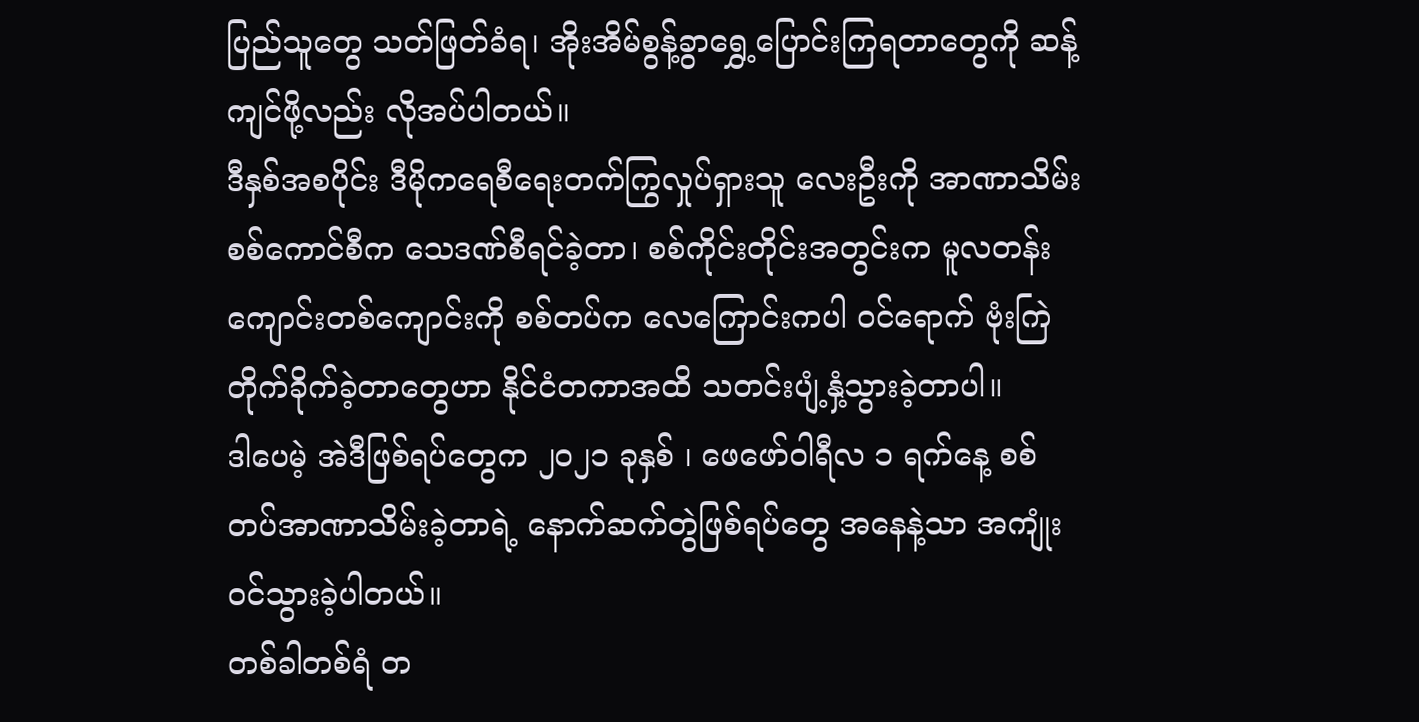ပြည်သူတွေ သတ်ဖြတ်ခံရ၊ အိုးအိမ်စွန့်ခွာရွှေ့ပြောင်းကြရတာတွေကို ဆန့်ကျင်ဖို့လည်း လိုအပ်ပါတယ်။
ဒီနှစ်အစပိုင်း ဒီမိုကရေစီရေးတက်ကြွလှုပ်ရှားသူ လေးဦးကို အာဏာသိမ်းစစ်ကောင်စီက သေဒဏ်စီရင်ခဲ့တာ၊ စစ်ကိုင်းတိုင်းအတွင်းက မူလတန်းကျောင်းတစ်ကျောင်းကို စစ်တပ်က လေကြောင်းကပါ ဝင်ရောက် ဗုံးကြဲ တိုက်ခိုက်ခဲ့တာတွေဟာ နိုင်ငံတကာအထိ သတင်းပျံ့နှံ့သွားခဲ့တာပါ။
ဒါပေမဲ့ အဲဒီဖြစ်ရပ်တွေက ၂၀၂၁ ခုနှစ် ၊ ဖေဖော်ဝါရီလ ၁ ရက်နေ့ စစ်တပ်အာဏာသိမ်းခဲ့တာရဲ့ နောက်ဆက်တွဲဖြစ်ရပ်တွေ အနေနဲ့သာ အကျုံးဝင်သွားခဲ့ပါတယ်။
တစ်ခါတစ်ရံ တ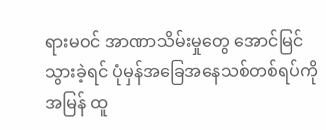ရားမဝင် အာဏာသိမ်းမှုတွေ အောင်မြင်သွားခဲ့ရင် ပုံမှန်အခြေအနေသစ်တစ်ရပ်ကို အမြန် ထူ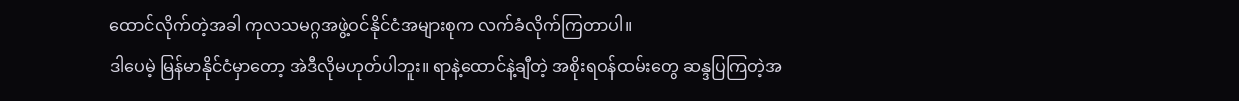ထောင်လိုက်တဲ့အခါ ကုလသမဂ္ဂအဖွဲ့ဝင်နိုင်ငံအများစုက လက်ခံလိုက်ကြတာပါ။
ဒါပေမဲ့ မြန်မာနိုင်ငံမှာတော့ အဲဒီလိုမဟုတ်ပါဘူး။ ရာနဲ့ထောင်နဲ့ချီတဲ့ အစိုးရဝန်ထမ်းတွေ ဆန္ဒပြကြတဲ့အ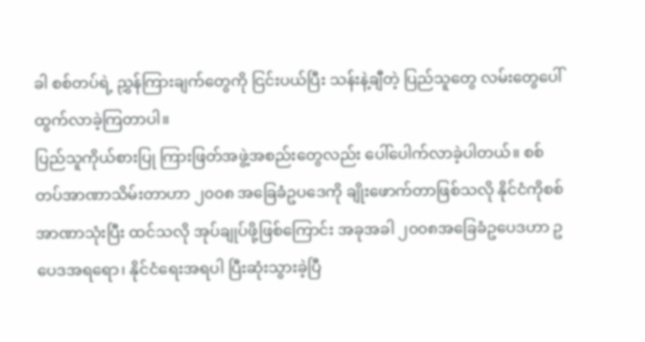ခါ စစ်တပ်ရဲ့ ညွှန်ကြားချက်တွေကို ငြင်းပယ်ပြီး သန်းနဲ့ချီတဲ့ ပြည်သူတွေ လမ်းတွေပေါ်ထွက်လာခဲ့ကြတာပါ။
ပြည်သူကိုယ်စားပြု ကြားဖြတ်အဖွဲ့အစည်းတွေလည်း ပေါ်ပေါက်လာခဲ့ပါတယ်။ စစ်တပ်အာဏာသိမ်းတာဟာ ၂၀၀၈ အခြေခံဥပဒေကို ချိုးဖောက်တာဖြစ်သလို နိုင်ငံကိုစစ်အာဏာသုံးပြီး ထင်သလို အုပ်ချုပ်ဖို့ဖြစ်ကြောင်း အခုအခါ ၂၀၀၈အခြေခံဥပေဒဟာ ဥပေဒအရရော၊ နိုင်ငံရေးအရပါ ပြီးဆုံးသွားခဲ့ပြီ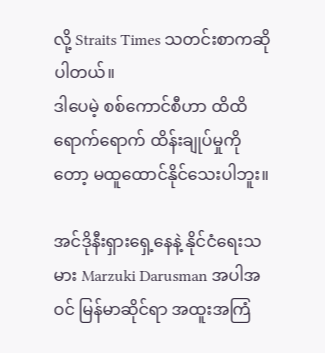လို့ Straits Times သတင်းစာကဆိုပါတယ်။
ဒါပေမဲ့ စစ်ကောင်စီဟာ ထိထိရောက်ရောက် ထိန်းချုပ်မှုကိုတော့ မထူထောင်နိုင်သေးပါဘူး။

အင်ဒိုနီးရှားရှေ့နေနဲ့ နိုင်ငံရေးသမား Marzuki Darusman အပါအဝင် မြန်မာဆိုင်ရာ အထူးအကြံ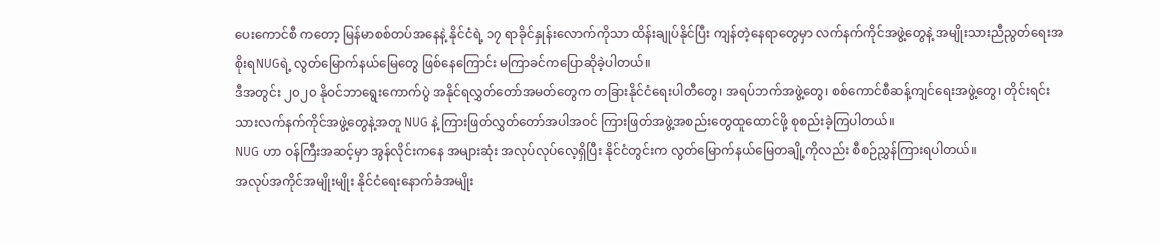ပေးကောင်စီ ကတော့ မြန်မာစစ်တပ်အနေနဲ့ နိုင်ငံရဲ့ ၁၇ ရာခိုင်နှုန်းလောက်ကိုသာ ထိန်းချုပ်နိုင်ပြီး ကျန်တဲ့နေရာတွေမှာ လက်နက်ကိုင်အဖွဲ့တွေနဲ့ အမျိုးသားညီညွတ်ရေးအစိုးရNUGရဲ့ လွတ်မြောက်နယ်မြေတွေ ဖြစ်နေကြောင်း မကြာခင်ကပြောဆိုခဲ့ပါတယ်။
ဒီအတွင်း ၂၀၂၀ နိုဝင်ဘာရွေးကောက်ပွဲ အနိုင်ရလွှတ်တော်အမတ်တွေက တခြားနိုင်ငံရေးပါတီတွေ၊ အရပ်ဘက်အဖွဲ့တွေ၊ စစ်ကောင်စီဆန့်ကျင်ရေးအဖွဲ့တွေ၊ တိုင်းရင်းသားလက်နက်ကိုင်အဖွဲ့တွေနဲ့အတူ NUG နဲ့ ကြားဖြတ်လွှတ်တော်အပါအဝင် ကြားဖြတ်အဖွဲ့အစည်းတွေထူထောင်ဖို့ စုစည်းခဲ့ကြပါတယ်။
NUG ဟာ ဝန်ကြီးအဆင့်မှာ အွန်လိုင်းကနေ အများဆုံး အလုပ်လုပ်လေ့ရှိပြီး နိုင်ငံတွင်းက လွတ်မြောက်နယ်မြေတချို့ကိုလည်း စီစဉ်ညွှန်ကြားရပါတယ်။
အလုပ်အကိုင်အမျိုးမျိုး နိုင်ငံရေးနောက်ခံအမျိုး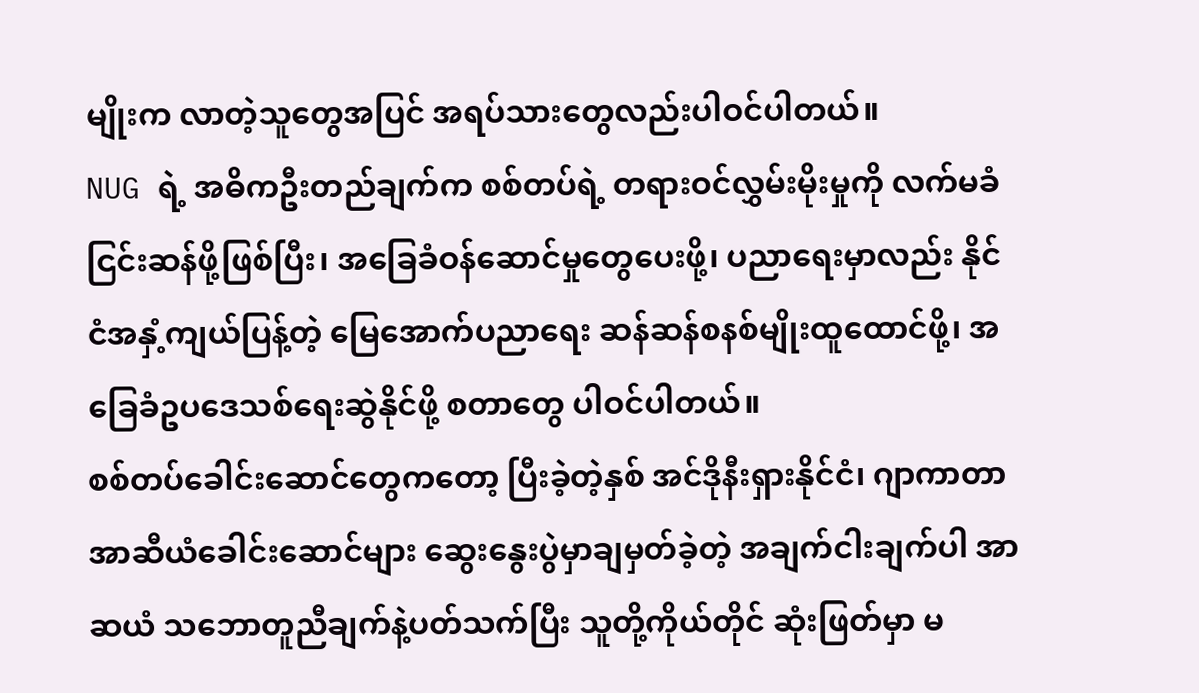မျိုးက လာတဲ့သူတွေအပြင် အရပ်သားတွေလည်းပါဝင်ပါတယ်။
NUG ရဲ့ အဓိကဦးတည်ချက်က စစ်တပ်ရဲ့ တရားဝင်လွှမ်းမိုးမှုကို လက်မခံငြင်းဆန်ဖို့ဖြစ်ပြီး၊ အခြေခံဝန်ဆောင်မှုတွေပေးဖို့၊ ပညာရေးမှာလည်း နိုင်ငံအနှံ့ကျယ်ပြန့်တဲ့ မြေအောက်ပညာရေး ဆန်ဆန်စနစ်မျိုးထူထောင်ဖို့၊ အခြေခံဥပဒေသစ်ရေးဆွဲနိုင်ဖို့ စတာတွေ ပါဝင်ပါတယ်။
စစ်တပ်ခေါင်းဆောင်တွေကတော့ ပြီးခဲ့တဲ့နှစ် အင်ဒိုနီးရှားနိုင်ငံ၊ ဂျာကာတာ အာဆီယံခေါင်းဆောင်များ ဆွေးနွေးပွဲမှာချမှတ်ခဲ့တဲ့ အချက်ငါးချက်ပါ အာဆယံ သဘောတူညီချက်နဲ့ပတ်သက်ပြီး သူတို့ကိုယ်တိုင် ဆုံးဖြတ်မှာ မ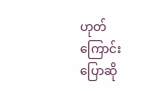ဟုတ်ကြောင်း ပြောဆို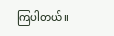ကြပါတယ်။